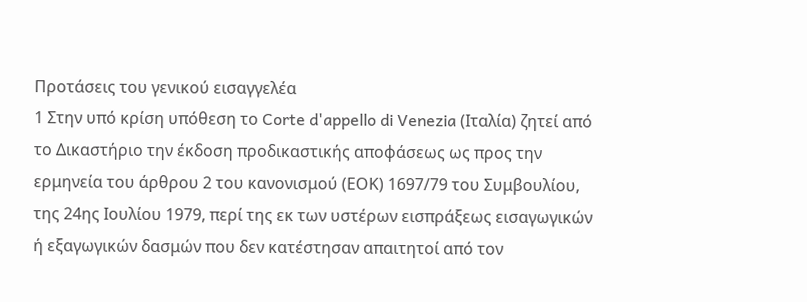Προτάσεις του γενικού εισαγγελέα
1 Στην υπό κρίση υπόθεση το Corte d'appello di Venezia (Ιταλία) ζητεί από το Δικαστήριο την έκδοση προδικαστικής αποφάσεως ως προς την ερμηνεία του άρθρου 2 του κανονισμού (ΕΟΚ) 1697/79 του Συμβουλίου, της 24ης Ιουλίου 1979, περί της εκ των υστέρων εισπράξεως εισαγωγικών ή εξαγωγικών δασμών που δεν κατέστησαν απαιτητοί από τον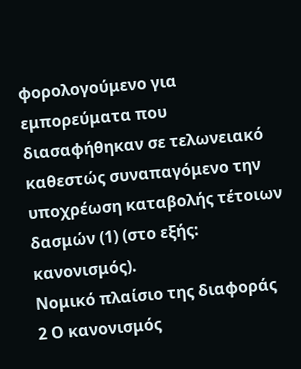φορολογούμενο για εμπορεύματα που διασαφήθηκαν σε τελωνειακό καθεστώς συναπαγόμενο την υποχρέωση καταβολής τέτοιων δασμών (1) (στο εξής: κανονισμός).
Νομικό πλαίσιο της διαφοράς
2 Ο κανονισμός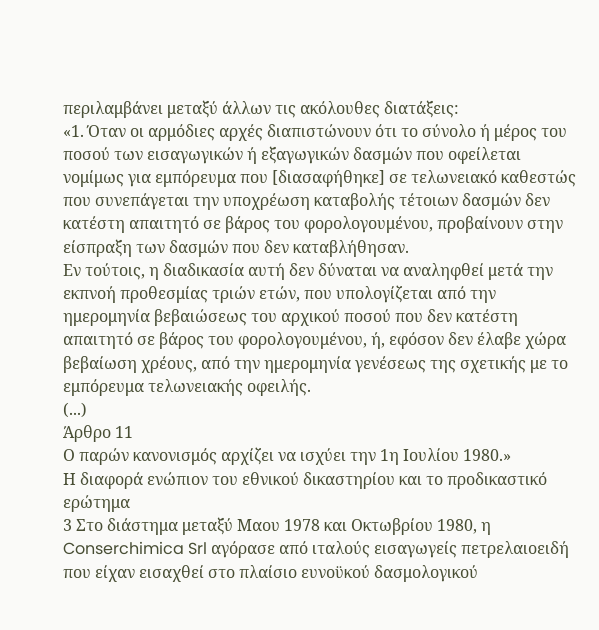περιλαμβάνει μεταξύ άλλων τις ακόλουθες διατάξεις:
«1. Όταν οι αρμόδιες αρχές διαπιστώνουν ότι το σύνολο ή μέρος του ποσού των εισαγωγικών ή εξαγωγικών δασμών που οφείλεται νομίμως για εμπόρευμα που [διασαφήθηκε] σε τελωνειακό καθεστώς που συνεπάγεται την υποχρέωση καταβολής τέτοιων δασμών δεν κατέστη απαιτητό σε βάρος του φορολογουμένου, προβαίνουν στην είσπραξη των δασμών που δεν καταβλήθησαν.
Εν τούτοις, η διαδικασία αυτή δεν δύναται να αναληφθεί μετά την εκπνοή προθεσμίας τριών ετών, που υπολογίζεται από την ημερομηνία βεβαιώσεως του αρχικού ποσού που δεν κατέστη απαιτητό σε βάρος του φορολογουμένου, ή, εφόσον δεν έλαβε χώρα βεβαίωση χρέους, από την ημερομηνία γενέσεως της σχετικής με το εμπόρευμα τελωνειακής οφειλής.
(...)
Άρθρο 11
Ο παρών κανονισμός αρχίζει να ισχύει την 1η Ιουλίου 1980.»
Η διαφορά ενώπιον του εθνικού δικαστηρίου και το προδικαστικό ερώτημα
3 Στο διάστημα μεταξύ Μαου 1978 και Οκτωβρίου 1980, η Conserchimica Srl αγόρασε από ιταλούς εισαγωγείς πετρελαιοειδή που είχαν εισαχθεί στο πλαίσιο ευνοϋκού δασμολογικού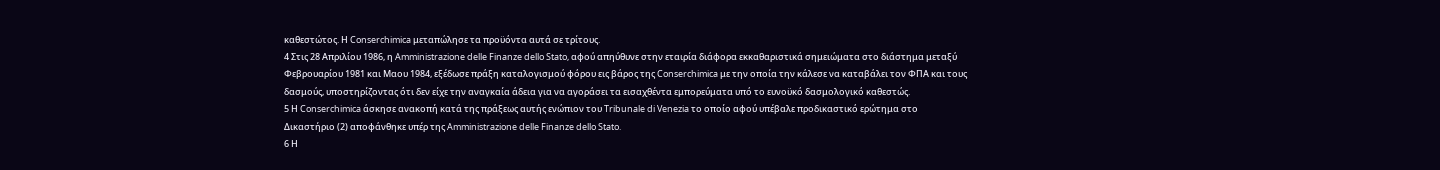καθεστώτος. Η Conserchimica μεταπώλησε τα προϋόντα αυτά σε τρίτους.
4 Στις 28 Απριλίου 1986, η Amministrazione delle Finanze dello Stato, αφού απηύθυνε στην εταιρία διάφορα εκκαθαριστικά σημειώματα στο διάστημα μεταξύ Φεβρουαρίου 1981 και Μαου 1984, εξέδωσε πράξη καταλογισμού φόρου εις βάρος της Conserchimica με την οποία την κάλεσε να καταβάλει τον ΦΠΑ και τους δασμούς, υποστηρίζοντας ότι δεν είχε την αναγκαία άδεια για να αγοράσει τα εισαχθέντα εμπορεύματα υπό το ευνοϋκό δασμολογικό καθεστώς.
5 Η Conserchimica άσκησε ανακοπή κατά της πράξεως αυτής ενώπιον του Tribunale di Venezia το οποίο αφού υπέβαλε προδικαστικό ερώτημα στο Δικαστήριο (2) αποφάνθηκε υπέρ της Amministrazione delle Finanze dello Stato.
6 Η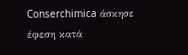Conserchimica άσκησε έφεση κατά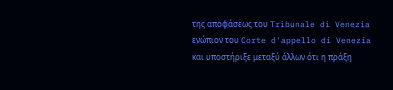της αποφάσεως του Tribunale di Venezia ενώπιον του Corte d'appello di Venezia και υποστήριξε μεταξύ άλλων ότι η πράξη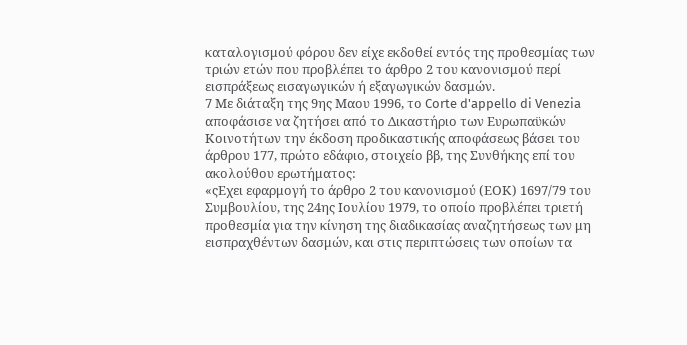καταλογισμού φόρου δεν είχε εκδοθεί εντός της προθεσμίας των τριών ετών που προβλέπει το άρθρο 2 του κανονισμού περί εισπράξεως εισαγωγικών ή εξαγωγικών δασμών.
7 Με διάταξη της 9ης Μαου 1996, το Corte d'appello di Venezia αποφάσισε να ζητήσει από το Δικαστήριο των Ευρωπαϋκών Κοινοτήτων την έκδοση προδικαστικής αποφάσεως βάσει του άρθρου 177, πρώτο εδάφιο, στοιχείο ββ, της Συνθήκης επί του ακολούθου ερωτήματος:
«ςΕχει εφαρμογή το άρθρο 2 του κανονισμού (ΕΟΚ) 1697/79 του Συμβουλίου, της 24ης Ιουλίου 1979, το οποίο προβλέπει τριετή προθεσμία για την κίνηση της διαδικασίας αναζητήσεως των μη εισπραχθέντων δασμών, και στις περιπτώσεις των οποίων τα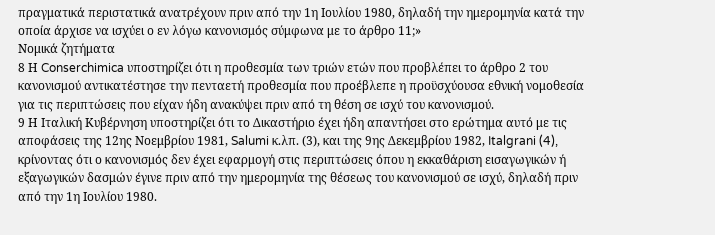πραγματικά περιστατικά ανατρέχουν πριν από την 1η Ιουλίου 1980, δηλαδή την ημερομηνία κατά την οποία άρχισε να ισχύει ο εν λόγω κανονισμός σύμφωνα με το άρθρο 11;»
Νομικά ζητήματα
8 Η Conserchimica υποστηρίζει ότι η προθεσμία των τριών ετών που προβλέπει το άρθρο 2 του κανονισμού αντικατέστησε την πενταετή προθεσμία που προέβλεπε η προϋσχύουσα εθνική νομοθεσία για τις περιπτώσεις που είχαν ήδη ανακύψει πριν από τη θέση σε ισχύ του κανονισμού.
9 Η Ιταλική Κυβέρνηση υποστηρίζει ότι το Δικαστήριο έχει ήδη απαντήσει στο ερώτημα αυτό με τις αποφάσεις της 12ης Νοεμβρίου 1981, Salumi κ.λπ. (3), και της 9ης Δεκεμβρίου 1982, Italgrani (4), κρίνοντας ότι ο κανονισμός δεν έχει εφαρμογή στις περιπτώσεις όπου η εκκαθάριση εισαγωγικών ή εξαγωγικών δασμών έγινε πριν από την ημερομηνία της θέσεως του κανονισμού σε ισχύ, δηλαδή πριν από την 1η Ιουλίου 1980.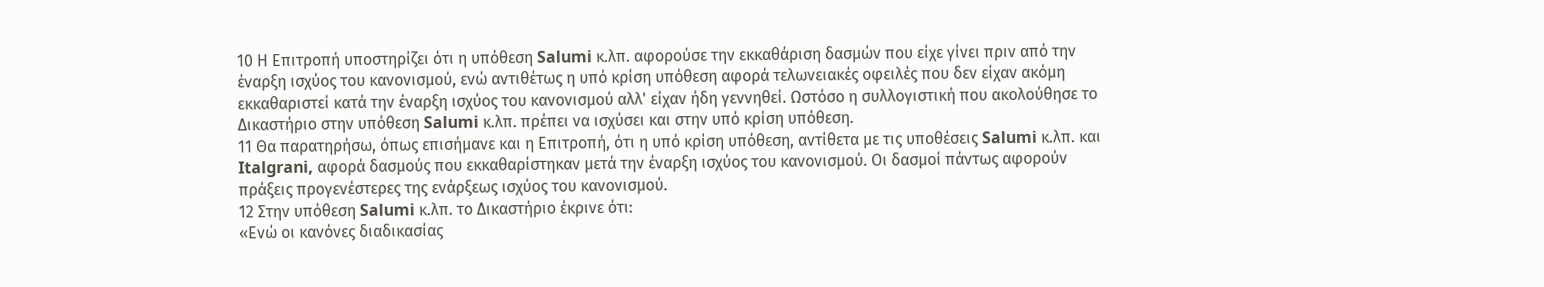10 Η Επιτροπή υποστηρίζει ότι η υπόθεση Salumi κ.λπ. αφορούσε την εκκαθάριση δασμών που είχε γίνει πριν από την έναρξη ισχύος του κανονισμού, ενώ αντιθέτως η υπό κρίση υπόθεση αφορά τελωνειακές οφειλές που δεν είχαν ακόμη εκκαθαριστεί κατά την έναρξη ισχύος του κανονισμού αλλ' είχαν ήδη γεννηθεί. Ωστόσο η συλλογιστική που ακολούθησε το Δικαστήριο στην υπόθεση Salumi κ.λπ. πρέπει να ισχύσει και στην υπό κρίση υπόθεση.
11 Θα παρατηρήσω, όπως επισήμανε και η Επιτροπή, ότι η υπό κρίση υπόθεση, αντίθετα με τις υποθέσεις Salumi κ.λπ. και Italgrani, αφορά δασμούς που εκκαθαρίστηκαν μετά την έναρξη ισχύος του κανονισμού. Οι δασμοί πάντως αφορούν πράξεις προγενέστερες της ενάρξεως ισχύος του κανονισμού.
12 Στην υπόθεση Salumi κ.λπ. το Δικαστήριο έκρινε ότι:
«Ενώ οι κανόνες διαδικασίας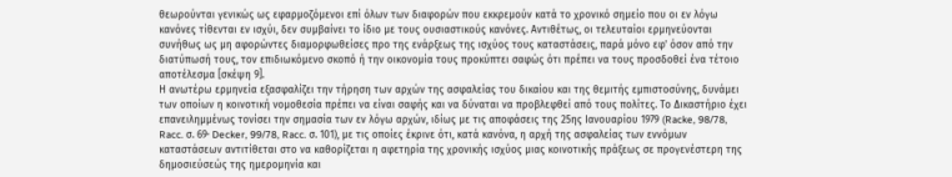θεωρούνται γενικώς ως εφαρμοζόμενοι επί όλων των διαφορών που εκκρεμούν κατά το χρονικό σημείο που οι εν λόγω κανόνες τίθενται εν ισχύι, δεν συμβαίνει το ίδιο με τους ουσιαστικούς κανόνες. Αντιθέτως, οι τελευταίοι ερμηνεύονται συνήθως ως μη αφορώντες διαμορφωθείσες προ της ενάρξεως της ισχύος τους καταστάσεις, παρά μόνο εφ' όσον από την διατύπωσή τους, τον επιδιωκόμενο σκοπό ή την οικονομία τους προκύπτει σαφώς ότι πρέπει να τους προσδοθεί ένα τέτοιο αποτέλεσμα [σκέψη 9].
Η ανωτέρω ερμηνεία εξασφαλίζει την τήρηση των αρχών της ασφαλείας του δικαίου και της θεμιτής εμπιστοσύνης, δυνάμει των οποίων η κοινοτική νομοθεσία πρέπει να είναι σαφής και να δύναται να προβλεφθεί από τους πολίτες. Το Δικαστήριο έχει επανειλημμένως τονίσει την σημασία των εν λόγω αρχών, ιδίως με τις αποφάσεις της 25ης Ιανουαρίου 1979 (Racke, 98/78, Racc. σ. 69· Decker, 99/78, Racc. σ. 101), με τις οποίες έκρινε ότι, κατά κανόνα, η αρχή της ασφαλείας των εννόμων καταστάσεων αντιτίθεται στο να καθορίζεται η αφετηρία της χρονικής ισχύος μιας κοινοτικής πράξεως σε προγενέστερη της δημοσιεύσεώς της ημερομηνία και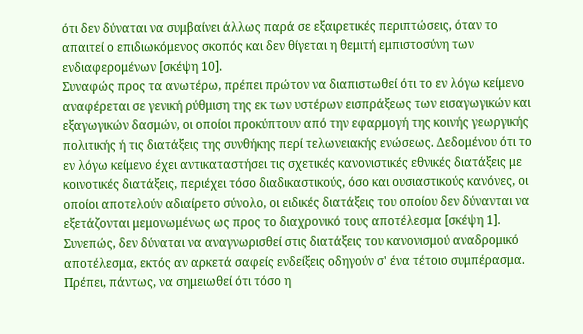ότι δεν δύναται να συμβαίνει άλλως παρά σε εξαιρετικές περιπτώσεις, όταν το απαιτεί ο επιδιωκόμενος σκοπός και δεν θίγεται η θεμιτή εμπιστοσύνη των ενδιαφερομένων [σκέψη 10].
Συναφώς προς τα ανωτέρω, πρέπει πρώτον να διαπιστωθεί ότι το εν λόγω κείμενο αναφέρεται σε γενική ρύθμιση της εκ των υστέρων εισπράξεως των εισαγωγικών και εξαγωγικών δασμών, οι οποίοι προκύπτουν από την εφαρμογή της κοινής γεωργικής πολιτικής ή τις διατάξεις της συνθήκης περί τελωνειακής ενώσεως. Δεδομένου ότι το εν λόγω κείμενο έχει αντικαταστήσει τις σχετικές κανονιστικές εθνικές διατάξεις με κοινοτικές διατάξεις, περιέχει τόσο διαδικαστικούς, όσο και ουσιαστικούς κανόνες, οι οποίοι αποτελούν αδιαίρετο σύνολο, οι ειδικές διατάξεις του οποίου δεν δύνανται να εξετάζονται μεμονωμένως ως προς το διαχρονικό τους αποτέλεσμα [σκέψη 1].
Συνεπώς, δεν δύναται να αναγνωρισθεί στις διατάξεις του κανονισμού αναδρομικό αποτέλεσμα, εκτός αν αρκετά σαφείς ενδείξεις οδηγούν σ' ένα τέτοιο συμπέρασμα. Πρέπει, πάντως, να σημειωθεί ότι τόσο η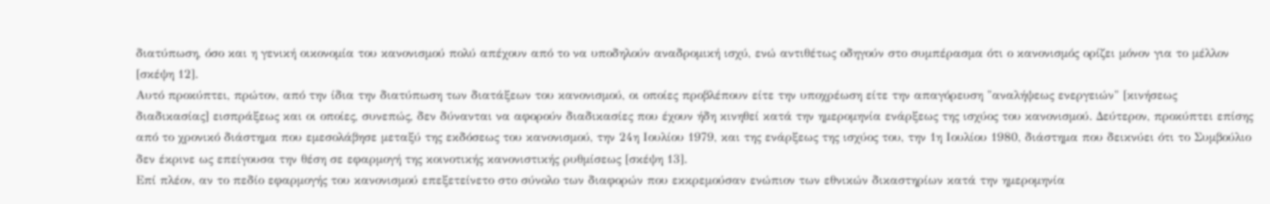διατύπωση, όσο και η γενική οικονομία του κανονισμού πολύ απέχουν από το να υποδηλούν αναδρομική ισχύ, ενώ αντιθέτως οδηγούν στο συμπέρασμα ότι ο κανονισμός ορίζει μόνον για το μέλλον [σκέψη 12].
Αυτό προκύπτει, πρώτον, από την ίδια την διατύπωση των διατάξεων του κανονισμού, οι οποίες προβλέπουν είτε την υποχρέωση είτε την απαγόρευση "αναλήψεως ενεργειών" [κινήσεως διαδικασίας] εισπράξεως και οι οποίες, συνεπώς, δεν δύνανται να αφορούν διαδικασίες που έχουν ήδη κινηθεί κατά την ημερομηνία ενάρξεως της ισχύος του κανονισμού. Δεύτερον, προκύπτει επίσης από το χρονικό διάστημα που εμεσολάβησε μεταξύ της εκδόσεως του κανονισμού, την 24η Ιουλίου 1979, και της ενάρξεως της ισχύος του, την 1η Ιουλίου 1980, διάστημα που δεικνύει ότι το Συμβούλιο δεν έκρινε ως επείγουσα την θέση σε εφαρμογή της κοινοτικής κανονιστικής ρυθμίσεως [σκέψη 13].
Επί πλέον, αν το πεδίο εφαρμογής του κανονισμού επεξετείνετο στο σύνολο των διαφορών που εκκρεμούσαν ενώπιον των εθνικών δικαστηρίων κατά την ημερομηνία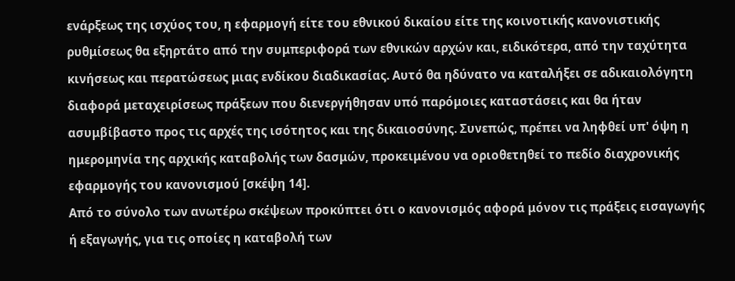ενάρξεως της ισχύος του, η εφαρμογή είτε του εθνικού δικαίου είτε της κοινοτικής κανονιστικής ρυθμίσεως θα εξηρτάτο από την συμπεριφορά των εθνικών αρχών και, ειδικότερα, από την ταχύτητα κινήσεως και περατώσεως μιας ενδίκου διαδικασίας. Αυτό θα ηδύνατο να καταλήξει σε αδικαιολόγητη διαφορά μεταχειρίσεως πράξεων που διενεργήθησαν υπό παρόμοιες καταστάσεις και θα ήταν ασυμβίβαστο προς τις αρχές της ισότητος και της δικαιοσύνης. Συνεπώς, πρέπει να ληφθεί υπ' όψη η ημερομηνία της αρχικής καταβολής των δασμών, προκειμένου να οριοθετηθεί το πεδίο διαχρονικής εφαρμογής του κανονισμού [σκέψη 14].
Από το σύνολο των ανωτέρω σκέψεων προκύπτει ότι ο κανονισμός αφορά μόνον τις πράξεις εισαγωγής ή εξαγωγής, για τις οποίες η καταβολή των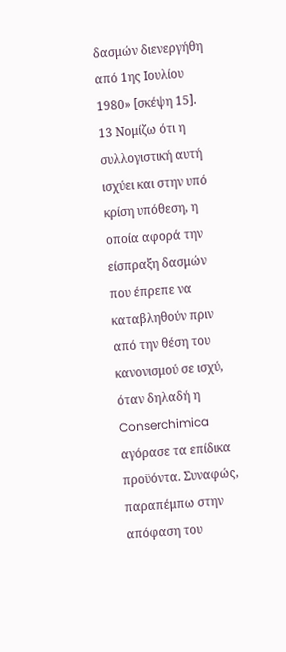δασμών διενεργήθη από 1ης Ιουλίου 1980» [σκέψη 15].
13 Νομίζω ότι η συλλογιστική αυτή ισχύει και στην υπό κρίση υπόθεση, η οποία αφορά την είσπραξη δασμών που έπρεπε να καταβληθούν πριν από την θέση του κανονισμού σε ισχύ, όταν δηλαδή η Conserchimica αγόρασε τα επίδικα προϋόντα. Συναφώς, παραπέμπω στην απόφαση του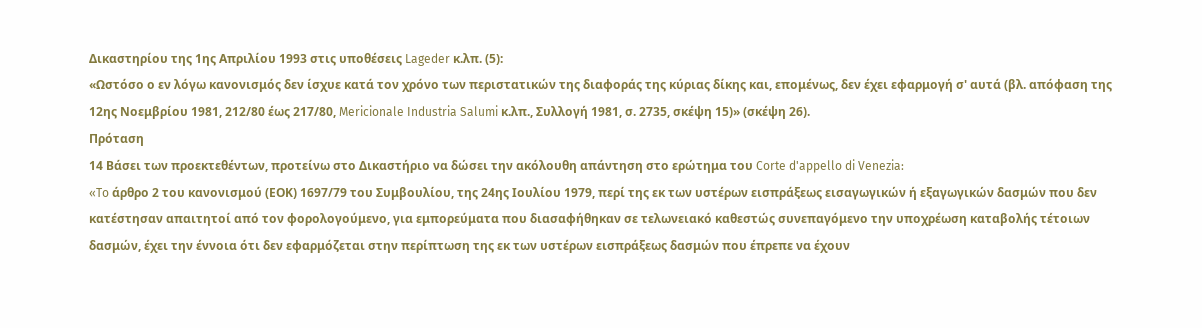Δικαστηρίου της 1ης Απριλίου 1993 στις υποθέσεις Lageder κ.λπ. (5):
«Ωστόσο ο εν λόγω κανονισμός δεν ίσχυε κατά τον χρόνο των περιστατικών της διαφοράς της κύριας δίκης και, επομένως, δεν έχει εφαρμογή σ' αυτά (βλ. απόφαση της 12ης Νοεμβρίου 1981, 212/80 έως 217/80, Mericionale Industria Salumi κ.λπ., Συλλογή 1981, σ. 2735, σκέψη 15)» (σκέψη 26).
Πρόταση
14 Βάσει των προεκτεθέντων, προτείνω στο Δικαστήριο να δώσει την ακόλουθη απάντηση στο ερώτημα του Corte d'appello di Venezia:
«To άρθρο 2 του κανονισμού (ΕΟΚ) 1697/79 του Συμβουλίου, της 24ης Ιουλίου 1979, περί της εκ των υστέρων εισπράξεως εισαγωγικών ή εξαγωγικών δασμών που δεν κατέστησαν απαιτητοί από τον φορολογούμενο, για εμπορεύματα που διασαφήθηκαν σε τελωνειακό καθεστώς συνεπαγόμενο την υποχρέωση καταβολής τέτοιων δασμών, έχει την έννοια ότι δεν εφαρμόζεται στην περίπτωση της εκ των υστέρων εισπράξεως δασμών που έπρεπε να έχουν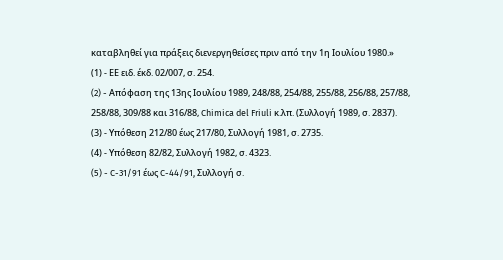καταβληθεί για πράξεις διενεργηθείσες πριν από την 1η Ιουλίου 1980.»
(1) - ΕΕ ειδ. έκδ. 02/007, σ. 254.
(2) - Aπόφαση της 13ης Ιουλίου 1989, 248/88, 254/88, 255/88, 256/88, 257/88, 258/88, 309/88 και 316/88, Chimica del Friuli κ.λπ. (Συλλογή 1989, σ. 2837).
(3) - Υπόθεση 212/80 έως 217/80, Συλλογή 1981, σ. 2735.
(4) - Υπόθεση 82/82, Συλλογή 1982, σ. 4323.
(5) - C-31/91 έως C-44/91, Συλλογή σ.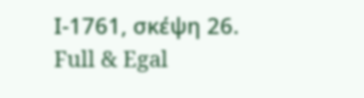Ι-1761, σκέψη 26.
Full & Egal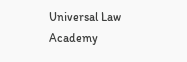Universal Law Academy